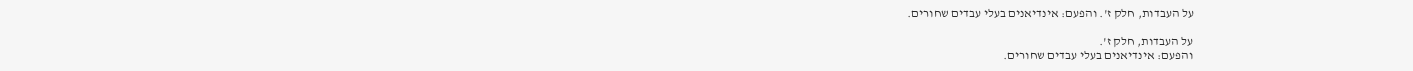על העבדות, חלק ז'. והפעם: אינדיאנים בעלי עבדים שחורים.

על העבדות, חלק ז'.
והפעם: אינדיאנים בעלי עבדים שחורים.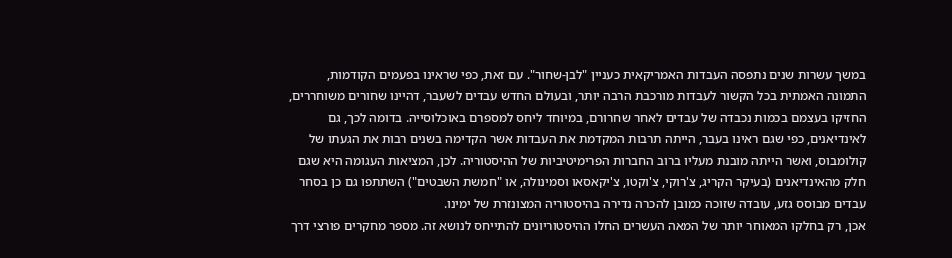במשך עשרות שנים נתפסה העבדות האמריקאית כעניין "לבן-שחור". עם זאת, כפי שראינו בפעמים הקודמות, התמונה האמתית בכל הקשור לעבדות מורכבת הרבה יותר, ובעולם החדש עבדים לשעבר, דהיינו שחורים משוחררים, החזיקו בעצמם בכמות נכבדה של עבדים לאחר שחרורם, במיוחד ליחס למספרם באוכלוסייה. בדומה לכך, גם לאינדיאנים, כפי שגם ראינו בעבר, הייתה תרבות המקדמת את העבדות אשר הקדימה בשנים רבות את הגעתו של קולומבוס, ואשר הייתה מובנת מעליו ברוב החברות הפרימיטיביות של ההיסטוריה. לכן, המציאות העגומה היא שגם חלק מהאינדיאנים (בעיקר הקריג, צ'רוקי, צ'וקטו, צ'יקאסאו וסמינולה, או "חמשת השבטים") השתתפו גם כן בסחר עבדים מבוסס גזע, עובדה שזוכה כמובן להכרה נדירה בהיסטוריה המצונזרת של ימינו.
אכן, רק בחלקו המאוחר יותר של המאה העשרים החלו ההיסטוריונים להתייחס לנושא זה. מספר מחקרים פורצי דרך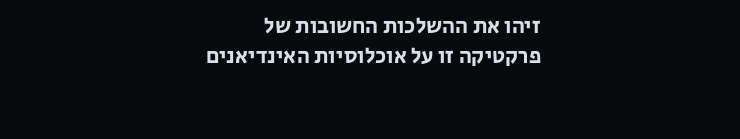זיהו את ההשלכות החשובות של פרקטיקה זו על אוכלוסיות האינדיאנים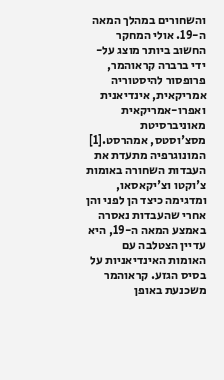והשחורים במהלך המאה ה-19. אולי המחקר החשוב ביותר מוצג על-ידי ברברה קראוהמר, פרופסור להיסטוריה אמריקאית, אינדיאנית ואפרו-אמריקאית מאוניברסיטת מסצ'וסטס, אמהרסט.[1] המונוגרפיה מתעדת את העבדות השחורה באומות צ'וקטו וצ'יקאסאו, ומדגימה כיצד הן לפני והן אחרי שהעבדות נאסרה באמצע המאה ה-19, היא עדיין הצטלבה עם האומות האינדיאניות על בסיס הגזע. קראוהמר משכנעת באופן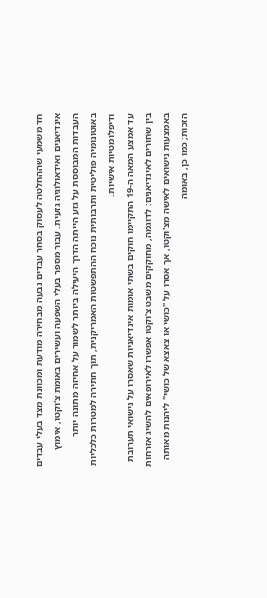חד משמעי שההחלטה לעסוק בסחר עבדים נבעה מבחירה מודעת ומכוונת מצד בעלי עבדים אינדיאנים ואידאולוגיה גזעית. עבור מספר בעלי השפעה ועשירים באומת צ'וקטו, אימוץ העבדות המבוססת על גזע הייתה הדרך היעילה ביותר לשמור על אחיזה מתונה יותר באוטונומיה פוליטית ותרבותית נוכח ההתפשטות האמריקנית, תוך חתירה למטרות כלכליות ודיפלומטיות אישיות.
עד אמצע המאה ה-19 התקיימו חוקים בשתי אומות אינדיאניות שאסרו על נישואי תערובת בין שחורים לאינדיאנים: לדוגמה, מחוקקים משבט צ'וקטו אפשרו לאירופאים להשיג אזרחות באמצעות נישואים לאישה מצ'וקטו, אך אסרו על "כושי או צאצא של כושי" ליהנות מאותה הזכות; כמו כן, באומה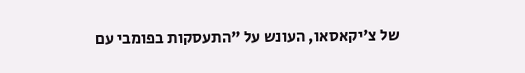של צ'יקאסאו, העונש על "התעסקות בפומבי עם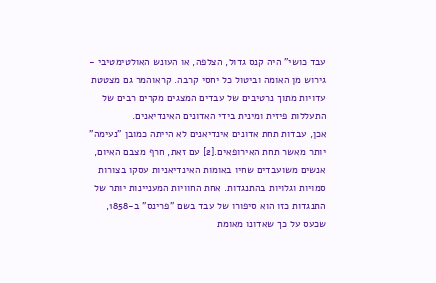עבד כושי" היה קנס גדול, הצלפה, או העונש האולטימטיבי - גירוש מן האומה וביטול כל יחסי קרבה. קראוהמר גם מצטטת עדויות מתוך נרטיבים של עבדים המצגים מקרים רבים של התעללות פיזית ומינית בידי האדונים האינדיאנים.
אכן, עבדות תחת אדונים אינדיאנים לא הייתה כמובן "נעימה" יותר מאשר תחת האירופאים.[2] עם זאת, חרף מצבם האיום, אנשים משועבדים שחיו באומות האינדיאניות עסקו בצורות סמויות וגלויות בהתנגדות. אחת החוויות המעניינות יותר של התנגדות כזו הוא סיפורו של עבד בשם "פרינס" ב-1858, שכעס על כך שאדונו מאומת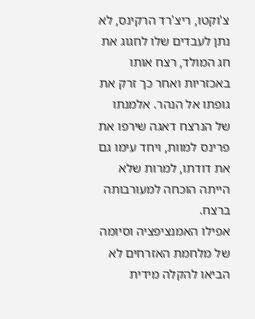צ'וקטו, ריצ'רד הרקינס, לא נתן לעבדים שלו לחגוג את חג המולד, רצח אותו באכזריות ואחר כך זרק את גופתו אל הנהר. אלמנתו של הנרצח דאגה שירפו את פרינס למוות, ויחד עימו גם את דודתו, למרות שלא הייתה הוכחה למעורבותה ברצח.
אפילו האמנציפציה וסיומה של מלחמת האזרחים לא הביאו להקלה מידית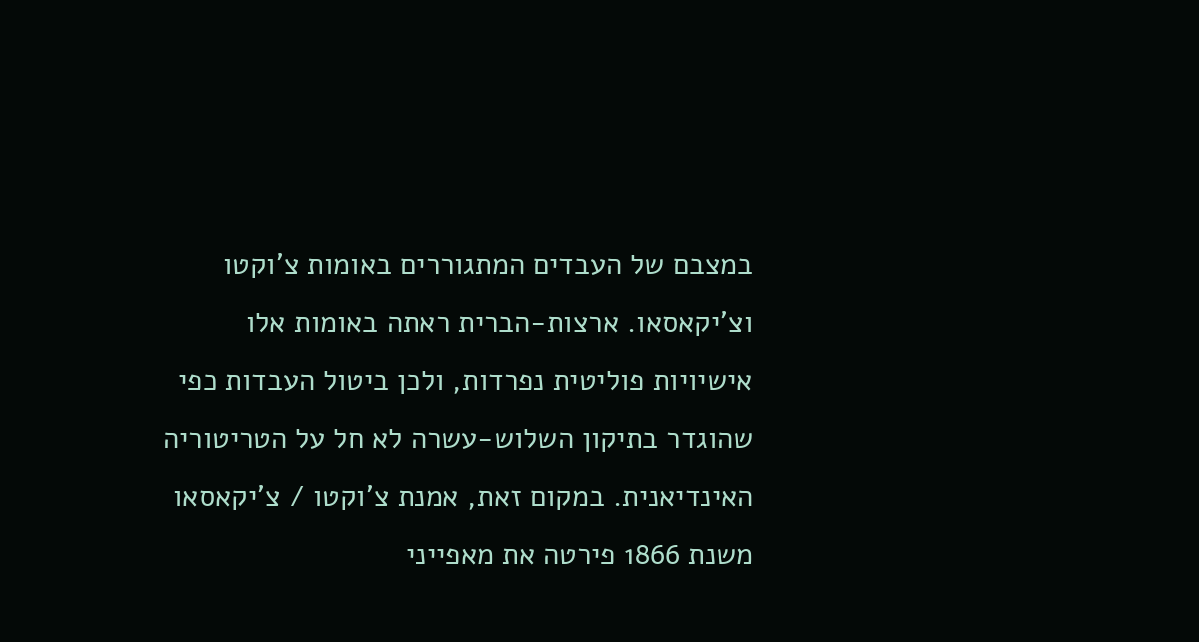במצבם של העבדים המתגוררים באומות צ'וקטו וצ'יקאסאו. ארצות-הברית ראתה באומות אלו אישיויות פוליטית נפרדות, ולכן ביטול העבדות כפי שהוגדר בתיקון השלוש-עשרה לא חל על הטריטוריה האינדיאנית. במקום זאת, אמנת צ'וקטו / צ'יקאסאו משנת 1866 פירטה את מאפייני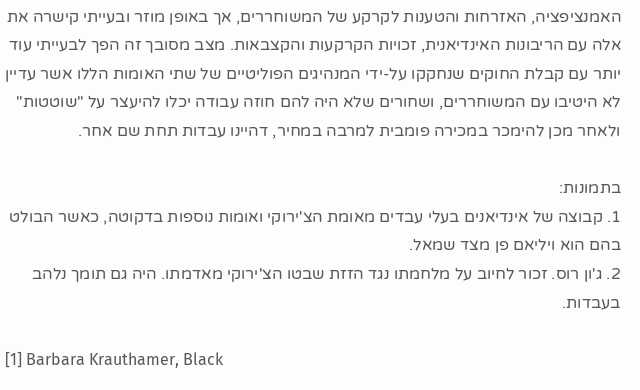האמנציפציה, האזרחות והטענות לקרקע של המשוחררים, אך באופן מוזר ובעייתי קישרה את אלה עם הריבונות האינדיאנית, זכויות הקרקעות והקצבאות. מצב מסובך זה הפך לבעייתי עוד יותר עם קבלת החוקים שנחקקו על-ידי המנהיגים הפוליטיים של שתי האומות הללו אשר עדיין לא היטיבו עם המשוחררים, ושחורים שלא היה להם חוזה עבודה יכלו להיעצר על "שוטטות" ולאחר מכן להימכר במכירה פומבית למרבה במחיר, דהיינו עבדות תחת שם אחר.

בתמונות:
1. קבוצה של אינדיאנים בעלי עבדים מאומת הצ'ירוקי ואומות נוספות בדקוטה, כאשר הבולט בהם הוא ויליאם פן מצד שמאל.
2. ג'ון רוס. זכור לחיוב על מלחמתו נגד הזזת שבטו הצ'ירוקי מאדמתו. היה גם תומך נלהב בעבדות.

[1] Barbara Krauthamer, Black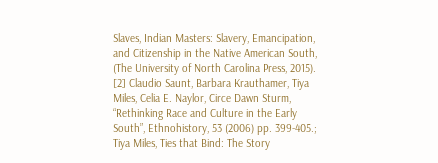Slaves, Indian Masters: Slavery, Emancipation, and Citizenship in the Native American South, (The University of North Carolina Press, 2015).
[2] Claudio Saunt, Barbara Krauthamer, Tiya Miles, Celia E. Naylor, Circe Dawn Sturm, “Rethinking Race and Culture in the Early South”, Ethnohistory, 53 (2006) pp. 399-405.; Tiya Miles, Ties that Bind: The Story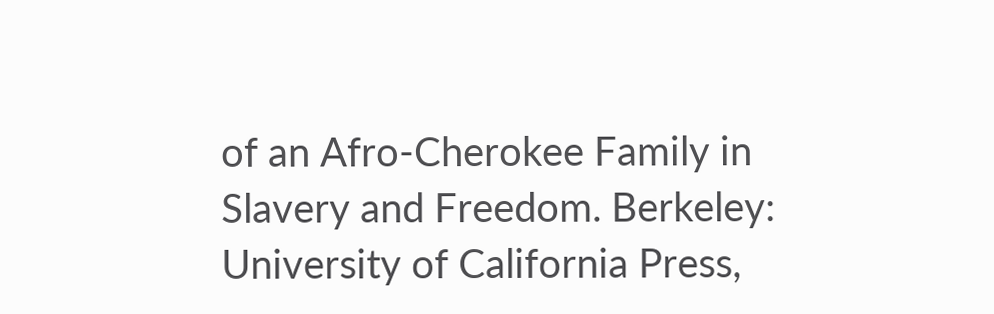of an Afro-Cherokee Family in Slavery and Freedom. Berkeley: University of California Press,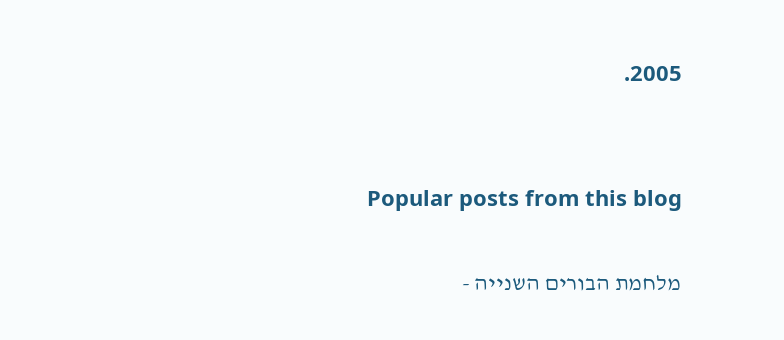2005.


Popular posts from this blog

מלחמת הבורים השנייה -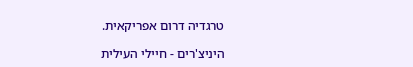טרגדיה דרום אפריקאית.

היניצ'רים - חיילי העילית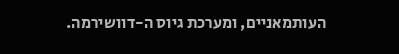העותמאניים, ומערכת גיוס ה-דוושירמה.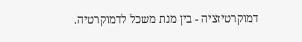דמוקרטיזציה - בין מנת משכל לדמוקרטיה.